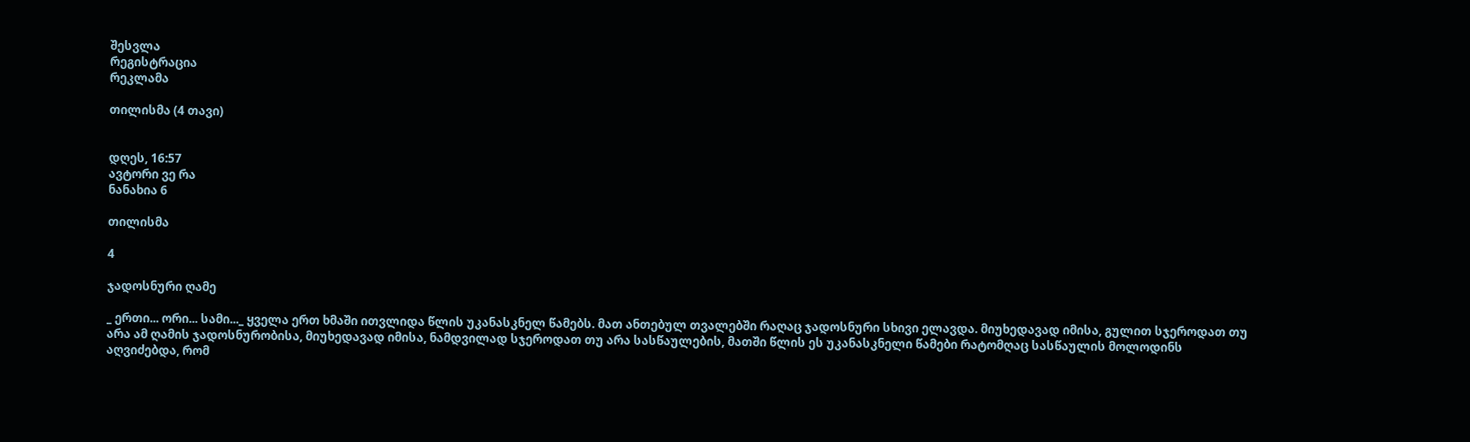შესვლა
რეგისტრაცია
რეკლამა

თილისმა (4 თავი)


დღეს, 16:57
ავტორი ვე რა
ნანახია 6

თილისმა

4

ჯადოსნური ღამე

_ ერთი... ორი... სამი..._ ყველა ერთ ხმაში ითვლიდა წლის უკანასკნელ წამებს. მათ ანთებულ თვალებში რაღაც ჯადოსნური სხივი ელავდა. მიუხედავად იმისა, გულით სჯეროდათ თუ არა ამ ღამის ჯადოსნურობისა, მიუხედავად იმისა, ნამდვილად სჯეროდათ თუ არა სასწაულების, მათში წლის ეს უკანასკნელი წამები რატომღაც სასწაულის მოლოდინს აღვიძებდა, რომ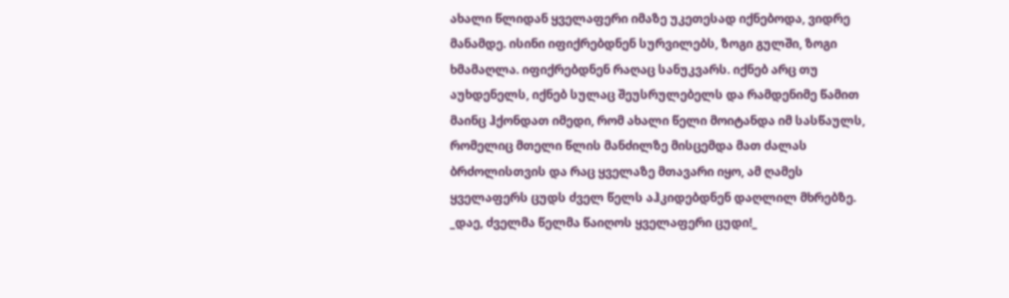ახალი წლიდან ყველაფერი იმაზე უკეთესად იქნებოდა, ვიდრე მანამდე. ისინი იფიქრებდნენ სურვილებს, ზოგი გულში, ზოგი ხმამაღლა. იფიქრებდნენ რაღაც სანუკვარს. იქნებ არც თუ აუხდენელს, იქნებ სულაც შეუსრულებელს და რამდენიმე წამით მაინც ჰქონდათ იმედი, რომ ახალი წელი მოიტანდა იმ სასწაულს, რომელიც მთელი წლის მანძილზე მისცემდა მათ ძალას ბრძოლისთვის და რაც ყველაზე მთავარი იყო, ამ ღამეს ყველაფერს ცუდს ძველ წელს აჰკიდებდნენ დაღლილ მხრებზე.
_დაე, ძველმა წელმა წაიღოს ყველაფერი ცუდი!_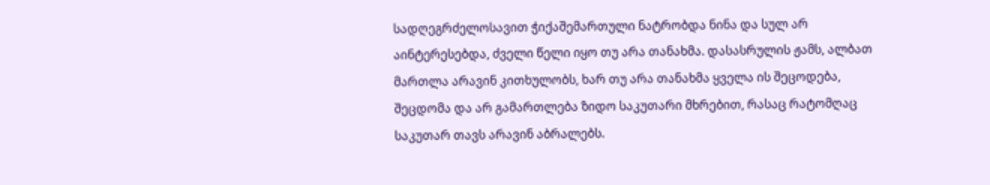სადღეგრძელოსავით ჭიქაშემართული ნატრობდა ნინა და სულ არ აინტერესებდა, ძველი წელი იყო თუ არა თანახმა. დასასრულის ჟამს, ალბათ მართლა არავინ კითხულობს, ხარ თუ არა თანახმა ყველა ის შეცოდება, შეცდომა და არ გამართლება ზიდო საკუთარი მხრებით, რასაც რატომღაც საკუთარ თავს არავინ აბრალებს.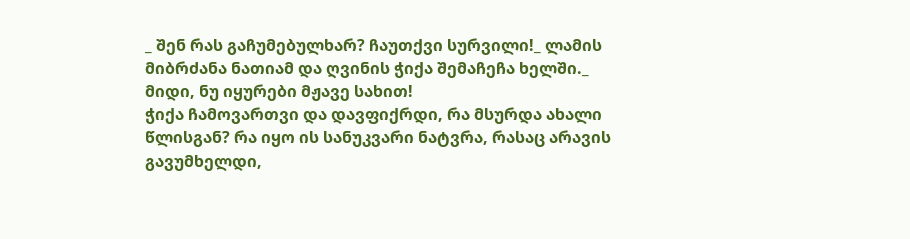_ შენ რას გაჩუმებულხარ? ჩაუთქვი სურვილი!_ ლამის მიბრძანა ნათიამ და ღვინის ჭიქა შემაჩეჩა ხელში._ მიდი, ნუ იყურები მჟავე სახით!
ჭიქა ჩამოვართვი და დავფიქრდი, რა მსურდა ახალი წლისგან? რა იყო ის სანუკვარი ნატვრა, რასაც არავის გავუმხელდი,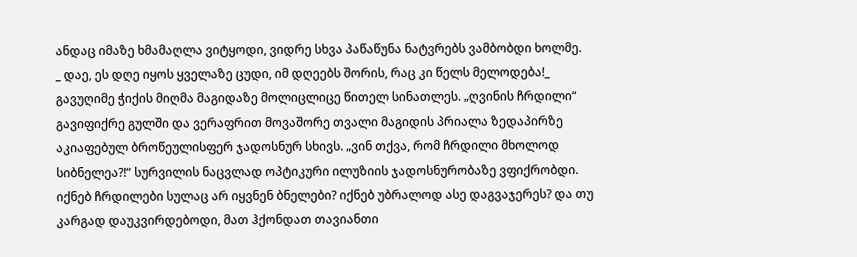ანდაც იმაზე ხმამაღლა ვიტყოდი, ვიდრე სხვა პაწაწუნა ნატვრებს ვამბობდი ხოლმე.
_ დაე, ეს დღე იყოს ყველაზე ცუდი, იმ დღეებს შორის, რაც კი წელს მელოდება!_ გავუღიმე ჭიქის მიღმა მაგიდაზე მოლიცლიცე წითელ სინათლეს. „ღვინის ჩრდილი“ გავიფიქრე გულში და ვერაფრით მოვაშორე თვალი მაგიდის პრიალა ზედაპირზე აკიაფებულ ბროწეულისფერ ჯადოსნურ სხივს. „ვინ თქვა, რომ ჩრდილი მხოლოდ სიბნელეა?!“ სურვილის ნაცვლად ოპტიკური ილუზიის ჯადოსნურობაზე ვფიქრობდი. იქნებ ჩრდილები სულაც არ იყვნენ ბნელები? იქნებ უბრალოდ ასე დაგვაჯერეს? და თუ კარგად დაუკვირდებოდი, მათ ჰქონდათ თავიანთი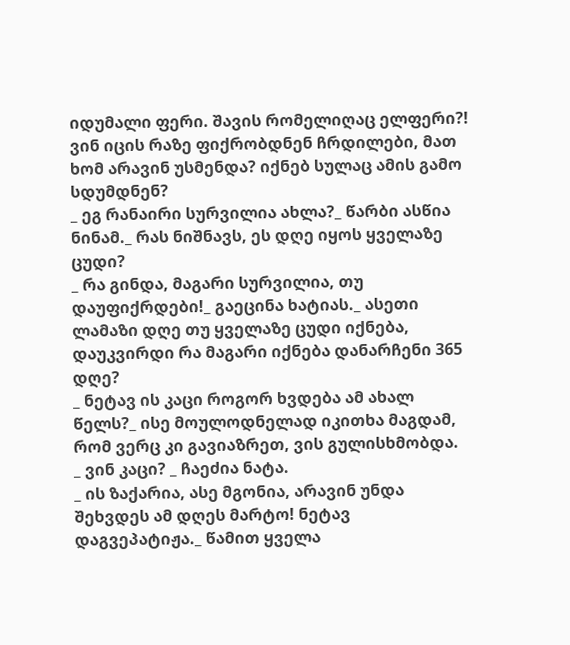იდუმალი ფერი. შავის რომელიღაც ელფერი?! ვინ იცის რაზე ფიქრობდნენ ჩრდილები, მათ ხომ არავინ უსმენდა? იქნებ სულაც ამის გამო სდუმდნენ?
_ ეგ რანაირი სურვილია ახლა?_ წარბი ასწია ნინამ._ რას ნიშნავს, ეს დღე იყოს ყველაზე ცუდი?
_ რა გინდა, მაგარი სურვილია, თუ დაუფიქრდები!_ გაეცინა ხატიას._ ასეთი ლამაზი დღე თუ ყველაზე ცუდი იქნება, დაუკვირდი რა მაგარი იქნება დანარჩენი 365 დღე?
_ ნეტავ ის კაცი როგორ ხვდება ამ ახალ წელს?_ ისე მოულოდნელად იკითხა მაგდამ, რომ ვერც კი გავიაზრეთ, ვის გულისხმობდა.
_ ვინ კაცი? _ ჩაეძია ნატა.
_ ის ზაქარია, ასე მგონია, არავინ უნდა შეხვდეს ამ დღეს მარტო! ნეტავ დაგვეპატიჟა._ წამით ყველა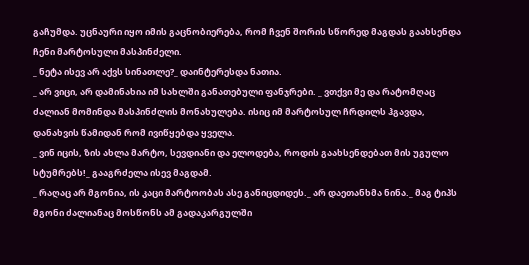გაჩუმდა. უცნაური იყო იმის გაცნობიერება, რომ ჩვენ შორის სწორედ მაგდას გაახსენდა ჩენი მარტოსული მასპინძელი.
_ ნეტა ისევ არ აქვს სინათლე?_ დაინტერესდა ნათია.
_ არ ვიცი, არ დამინახია იმ სახლში განათებული ფანჯრები. _ ვთქვი მე და რატომღაც ძალიან მომინდა მასპინძლის მონახულება. ისიც იმ მარტოსულ ჩრდილს ჰგავდა, დანახვის წამიდან რომ ივიწყებდა ყველა.
_ ვინ იცის, ზის ახლა მარტო, სევდიანი და ელოდება, როდის გაახსენდებათ მის უგულო სტუმრებს!_ გააგრძელა ისევ მაგდამ.
_ რაღაც არ მგონია, ის კაცი მარტოობას ასე განიცდიდეს._ არ დაეთანხმა ნინა._ მაგ ტიპს მგონი ძალიანაც მოსწონს ამ გადაკარგულში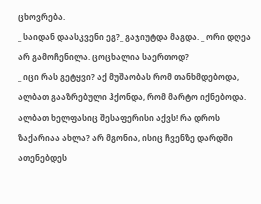ცხოვრება.
_ საიდან დაასკვენი ეგ?_ გაჯიუტდა მაგდა. _ ორი დღეა არ გამოჩენილა. ცოცხალია საერთოდ?
_ იცი რას გეტყვი? აქ მუშაობას რომ თანხმდებოდა, ალბათ გააზრებული ჰქონდა, რომ მარტო იქნებოდა. ალბათ ხელფასიც შესაფერისი აქვს! რა დროს ზაქარიაა ახლა? არ მგონია, ისიც ჩვენზე დარდში ათენებდეს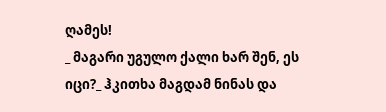ღამეს!
_ მაგარი უგულო ქალი ხარ შენ, ეს იცი?_ ჰკითხა მაგდამ ნინას და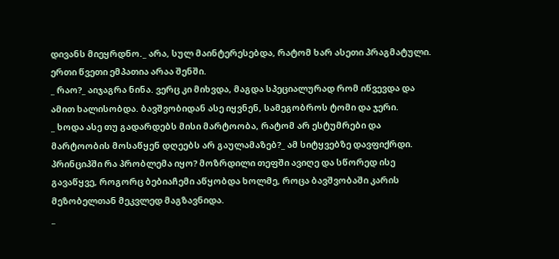დივანს მიეყრდნო._ არა, სულ მაინტერესებდა, რატომ ხარ ასეთი პრაგმატული. ერთი წვეთი ემპათია არაა შენში.
_ რაო?_ აიჯაგრა ნინა. ვერც კი მიხვდა, მაგდა სპეციალურად რომ იწვევდა და ამით ხალისობდა. ბავშვობიდან ასე იყვნენ, სამეგობროს ტომი და ჯერი.
_ ხოდა ასე თუ გადარდებს მისი მარტოობა, რატომ არ ესტუმრები და მარტოობის მოსაწყენ დღეებს არ გაულამაზებ?_ ამ სიტყვებზე დავფიქრდი. პრინციპში რა პრობლემა იყო? მოზრდილი თეფში ავიღე და სწორედ ისე გავაწყვე, როგორც ბებიაჩემი აწყობდა ხოლმე, როცა ბავშვობაში კარის მეზობელთან მეკვლედ მაგზავნიდა.
_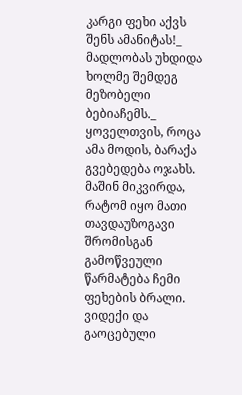კარგი ფეხი აქვს შენს ამანიტას!_ მადლობას უხდიდა ხოლმე შემდეგ მეზობელი ბებიაჩემს._ ყოველთვის, როცა ამა მოდის, ბარაქა გვებედება ოჯახს.
მაშინ მიკვირდა, რატომ იყო მათი თავდაუზოგავი შრომისგან გამოწვეული წარმატება ჩემი ფეხების ბრალი. ვიდექი და გაოცებული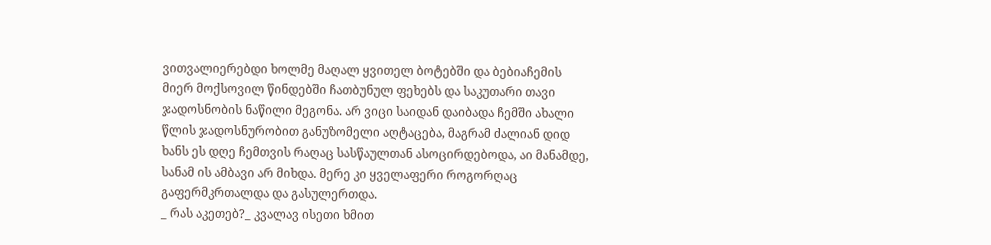ვითვალიერებდი ხოლმე მაღალ ყვითელ ბოტებში და ბებიაჩემის მიერ მოქსოვილ წინდებში ჩათბუნულ ფეხებს და საკუთარი თავი ჯადოსნობის ნაწილი მეგონა. არ ვიცი საიდან დაიბადა ჩემში ახალი წლის ჯადოსნურობით განუზომელი აღტაცება, მაგრამ ძალიან დიდ ხანს ეს დღე ჩემთვის რაღაც სასწაულთან ასოცირდებოდა, აი მანამდე, სანამ ის ამბავი არ მიხდა. მერე კი ყველაფერი როგორღაც გაფერმკრთალდა და გასულერთდა.
_ რას აკეთებ?_ კვალავ ისეთი ხმით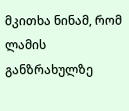მკითხა ნინამ, რომ ლამის განზრახულზე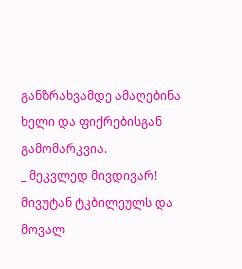განზრახვამდე ამაღებინა ხელი და ფიქრებისგან გამომარკვია.
_ მეკვლედ მივდივარ! მივუტან ტკბილეულს და მოვალ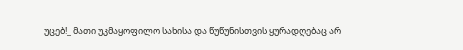უცებ!_ მათი უკმაყოფილო სახისა და წუწუნისთვის ყურადღებაც არ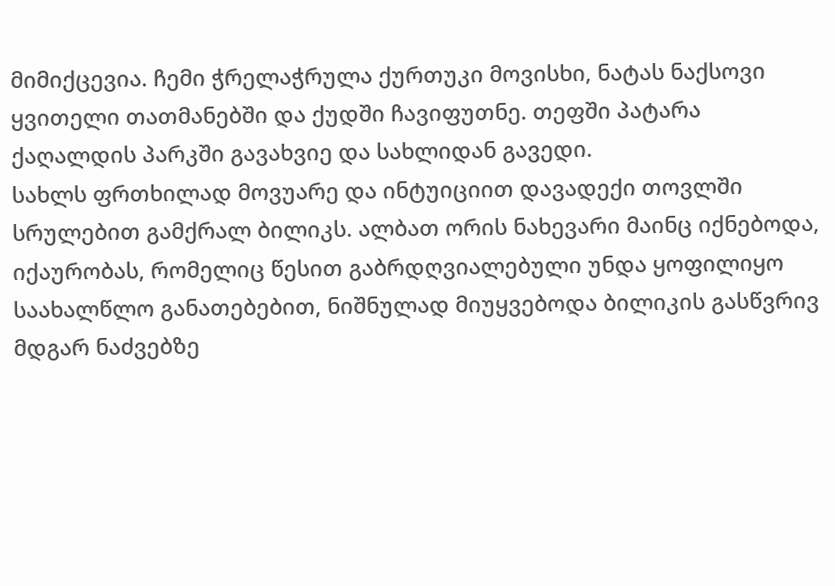მიმიქცევია. ჩემი ჭრელაჭრულა ქურთუკი მოვისხი, ნატას ნაქსოვი ყვითელი თათმანებში და ქუდში ჩავიფუთნე. თეფში პატარა ქაღალდის პარკში გავახვიე და სახლიდან გავედი.
სახლს ფრთხილად მოვუარე და ინტუიციით დავადექი თოვლში სრულებით გამქრალ ბილიკს. ალბათ ორის ნახევარი მაინც იქნებოდა, იქაურობას, რომელიც წესით გაბრდღვიალებული უნდა ყოფილიყო საახალწლო განათებებით, ნიშნულად მიუყვებოდა ბილიკის გასწვრივ მდგარ ნაძვებზე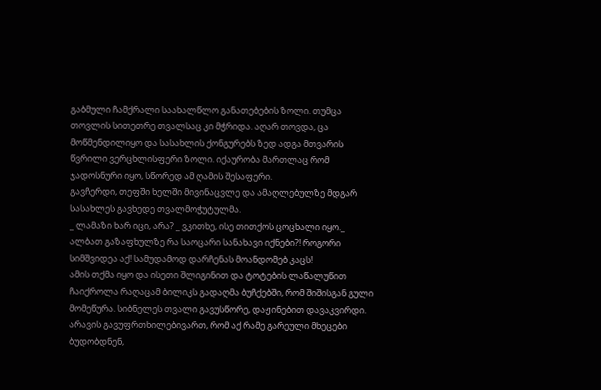გაბმული ჩამქრალი საახალწლო განათებების ზოლი. თუმცა თოვლის სითეთრე თვალსაც კი მჭრიდა. აღარ თოვდა, ცა მოწმენდილიყო და სასახლის ქონგურებს ზედ ადგა მთვარის წვრილი ვერცხლისფერი ზოლი. იქაურობა მართლაც რომ ჯადოსნური იყო, სწორედ ამ ღამის შესაფერი.
გავჩერდი, თეფში ხელში მივინაცვლე და ამაღლებულზე მდგარ სასახლეს გავხედე თვალმოჭუტულმა.
_ ლამაზი ხარ იცი, არა? _ ვკითხე, ისე თითქოს ცოცხალი იყო._ ალბათ გაზაფხულზე რა საოცარი სანახავი იქნები?! როგორი სიმშვიდეა აქ! სამუდამოდ დარჩენას მოანდომებ კაცს!
ამის თქმა იყო და ისეთი შლიგინით და ტოტების ლაწალუწით ჩაიქროლა რაღაცამ ბილიკს გადაღმა ბუჩქებში, რომ შიშისგან გული მომეწურა. სიბნელეს თვალი გავუსწორე, დაჟინებით დავაკვირდი. არავის გავუფრთხილებივართ, რომ აქ რამე გარეული მხეცები ბუდობდნენ,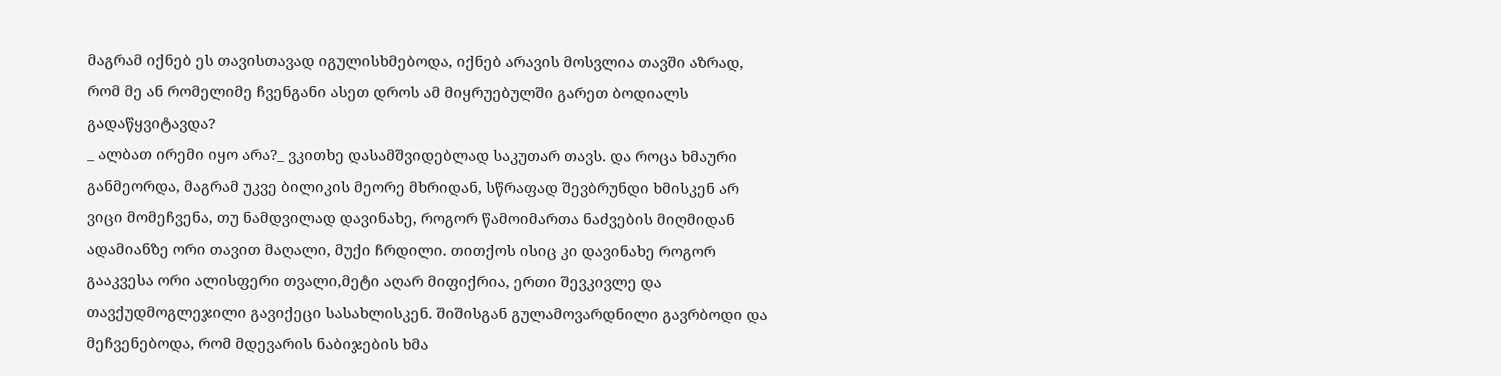მაგრამ იქნებ ეს თავისთავად იგულისხმებოდა, იქნებ არავის მოსვლია თავში აზრად, რომ მე ან რომელიმე ჩვენგანი ასეთ დროს ამ მიყრუებულში გარეთ ბოდიალს გადაწყვიტავდა?
_ ალბათ ირემი იყო არა?_ ვკითხე დასამშვიდებლად საკუთარ თავს. და როცა ხმაური განმეორდა, მაგრამ უკვე ბილიკის მეორე მხრიდან, სწრაფად შევბრუნდი ხმისკენ არ ვიცი მომეჩვენა, თუ ნამდვილად დავინახე, როგორ წამოიმართა ნაძვების მიღმიდან ადამიანზე ორი თავით მაღალი, მუქი ჩრდილი. თითქოს ისიც კი დავინახე როგორ გააკვესა ორი ალისფერი თვალი,მეტი აღარ მიფიქრია, ერთი შევკივლე და თავქუდმოგლეჯილი გავიქეცი სასახლისკენ. შიშისგან გულამოვარდნილი გავრბოდი და მეჩვენებოდა, რომ მდევარის ნაბიჯების ხმა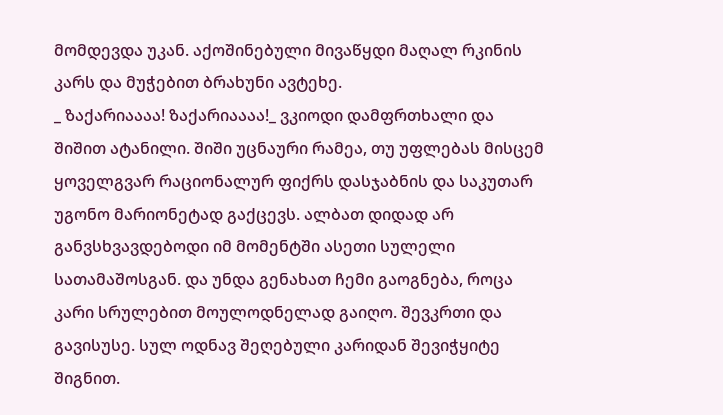მომდევდა უკან. აქოშინებული მივაწყდი მაღალ რკინის კარს და მუჭებით ბრახუნი ავტეხე.
_ ზაქარიაააა! ზაქარიაააა!_ ვკიოდი დამფრთხალი და შიშით ატანილი. შიში უცნაური რამეა, თუ უფლებას მისცემ ყოველგვარ რაციონალურ ფიქრს დასჯაბნის და საკუთარ უგონო მარიონეტად გაქცევს. ალბათ დიდად არ განვსხვავდებოდი იმ მომენტში ასეთი სულელი სათამაშოსგან. და უნდა გენახათ ჩემი გაოგნება, როცა კარი სრულებით მოულოდნელად გაიღო. შევკრთი და გავისუსე. სულ ოდნავ შეღებული კარიდან შევიჭყიტე შიგნით.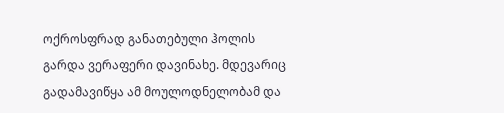ოქროსფრად განათებული ჰოლის გარდა ვერაფერი დავინახე. მდევარიც გადამავიწყა ამ მოულოდნელობამ და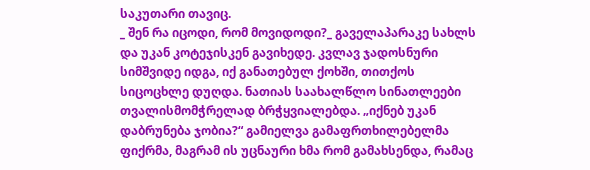საკუთარი თავიც.
_ შენ რა იცოდი, რომ მოვიდოდი?_ გაველაპარაკე სახლს და უკან კოტეჯისკენ გავიხედე. კვლავ ჯადოსნური სიმშვიდე იდგა, იქ განათებულ ქოხში, თითქოს სიცოცხლე დუღდა. ნათიას საახალწლო სინათლეები თვალისმომჭრელად ბრჭყვიალებდა. „იქნებ უკან დაბრუნება ჯობია?“ გამიელვა გამაფრთხილებელმა ფიქრმა, მაგრამ ის უცნაური ხმა რომ გამახსენდა, რამაც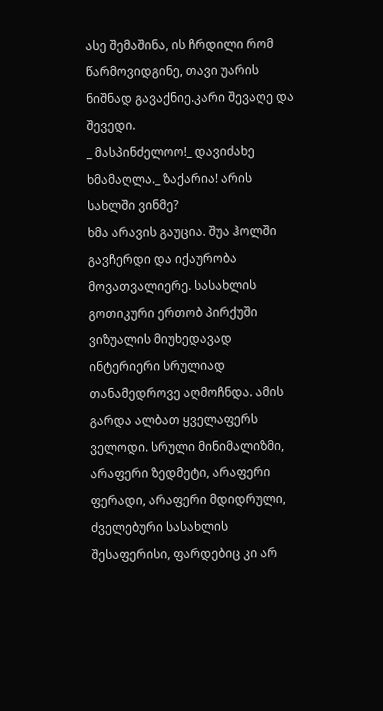ასე შემაშინა, ის ჩრდილი რომ წარმოვიდგინე, თავი უარის ნიშნად გავაქნიე.კარი შევაღე და შევედი.
_ მასპინძელოო!_ დავიძახე ხმამაღლა._ ზაქარია! არის სახლში ვინმე?
ხმა არავის გაუცია. შუა ჰოლში გავჩერდი და იქაურობა მოვათვალიერე. სასახლის გოთიკური ერთობ პირქუში ვიზუალის მიუხედავად ინტერიერი სრულიად თანამედროვე აღმოჩნდა. ამის გარდა ალბათ ყველაფერს ველოდი. სრული მინიმალიზმი, არაფერი ზედმეტი, არაფერი ფერადი, არაფერი მდიდრული, ძველებური სასახლის შესაფერისი, ფარდებიც კი არ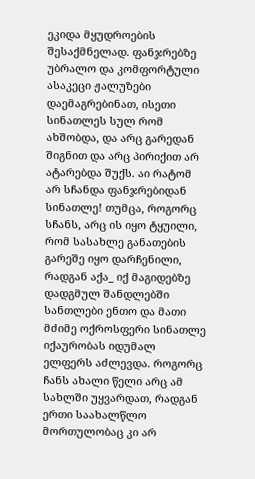ეკიდა მყუდროების შესაქმნელად. ფანჯრებზე უბრალო და კომფორტული ასაკეცი ჟალუზები დაემაგრებინათ, ისეთი სინათლეს სულ რომ ახშობდა, და არც გარედან შიგნით და არც პირიქით არ ატარებდა შუქს. აი რატომ არ სჩანდა ფანჯრებიდან სინათლე! თუმცა, როგორც სჩანს, არც ის იყო ტყუილი, რომ სასახლე განათების გარეშე იყო დარჩენილი, რადგან აქა_ იქ მაგიდებზე დადგმულ შანდლებში სანთლები ენთო და მათი მძიმე ოქროსფერი სინათლე იქაურობას იდუმალ ელფერს აძლევდა. როგორც ჩანს ახალი წელი არც ამ სახლში უყვარდათ, რადგან ერთი საახალწლო მორთულობაც კი არ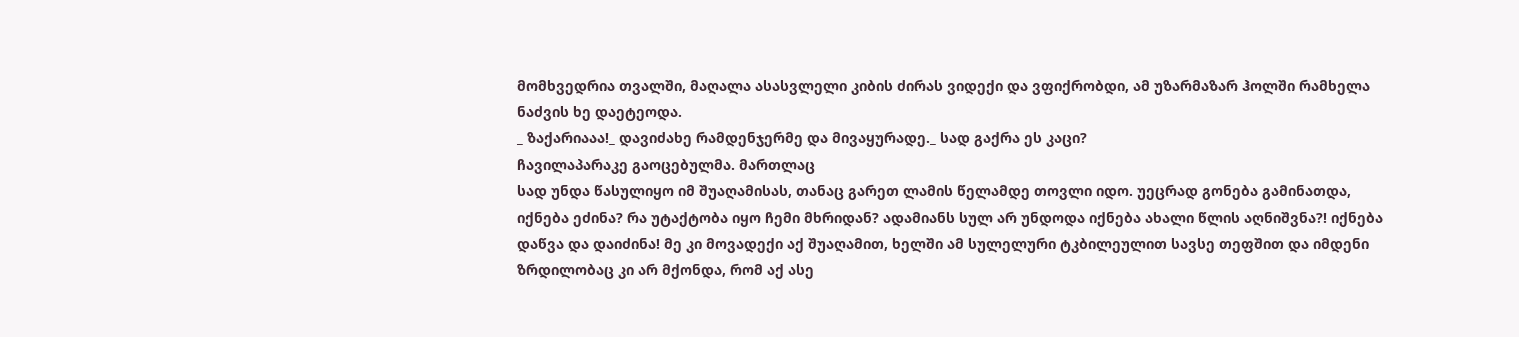მომხვედრია თვალში, მაღალა ასასვლელი კიბის ძირას ვიდექი და ვფიქრობდი, ამ უზარმაზარ ჰოლში რამხელა ნაძვის ხე დაეტეოდა.
_ ზაქარიააა!_ დავიძახე რამდენჯერმე და მივაყურადე._ სად გაქრა ეს კაცი?
ჩავილაპარაკე გაოცებულმა. მართლაც
სად უნდა წასულიყო იმ შუაღამისას, თანაც გარეთ ლამის წელამდე თოვლი იდო. უეცრად გონება გამინათდა, იქნება ეძინა? რა უტაქტობა იყო ჩემი მხრიდან? ადამიანს სულ არ უნდოდა იქნება ახალი წლის აღნიშვნა?! იქნება დაწვა და დაიძინა! მე კი მოვადექი აქ შუაღამით, ხელში ამ სულელური ტკბილეულით სავსე თეფშით და იმდენი ზრდილობაც კი არ მქონდა, რომ აქ ასე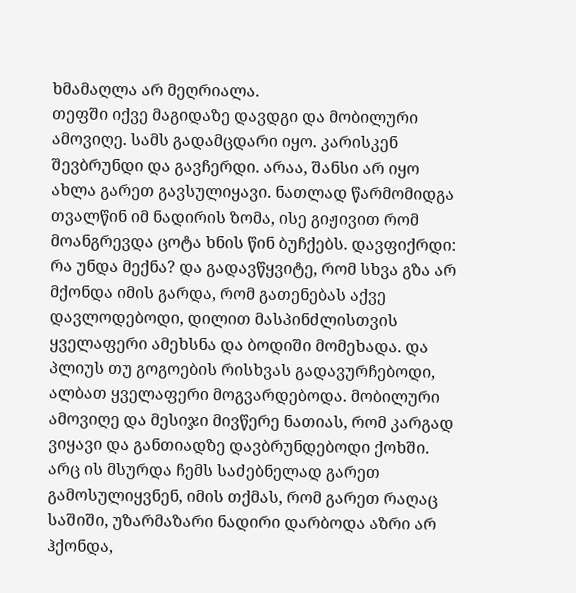ხმამაღლა არ მეღრიალა.
თეფში იქვე მაგიდაზე დავდგი და მობილური ამოვიღე. სამს გადამცდარი იყო. კარისკენ შევბრუნდი და გავჩერდი. არაა, შანსი არ იყო ახლა გარეთ გავსულიყავი. ნათლად წარმომიდგა თვალწინ იმ ნადირის ზომა, ისე გიჟივით რომ მოანგრევდა ცოტა ხნის წინ ბუჩქებს. დავფიქრდი: რა უნდა მექნა? და გადავწყვიტე, რომ სხვა გზა არ მქონდა იმის გარდა, რომ გათენებას აქვე დავლოდებოდი, დილით მასპინძლისთვის ყველაფერი ამეხსნა და ბოდიში მომეხადა. და პლიუს თუ გოგოების რისხვას გადავურჩებოდი, ალბათ ყველაფერი მოგვარდებოდა. მობილური ამოვიღე და მესიჯი მივწერე ნათიას, რომ კარგად ვიყავი და განთიადზე დავბრუნდებოდი ქოხში. არც ის მსურდა ჩემს საძებნელად გარეთ გამოსულიყვნენ, იმის თქმას, რომ გარეთ რაღაც საშიში, უზარმაზარი ნადირი დარბოდა აზრი არ ჰქონდა,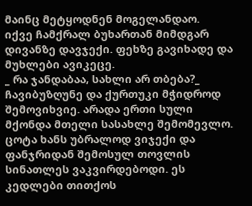მაინც მეტყოდნენ მოგელანდაო.
იქვე ჩამქრალ ბუხართან მიმდგარ დივანზე დავჯექი. ფეხზე გავიხადე და მუხლები ავიკეცე.
_ რა ჯანდაბაა, სახლი არ თბება?_ ჩავიბუზღუნე და ქურთუკი მჭიდროდ შემოვიხვიე. არადა ერთი სული მქონდა მთელი სასახლე შემომევლო. ცოტა ხანს უბრალოდ ვიჯექი და ფანჯრიდან შემოსულ თოვლის სინათლეს ვაკვირდებოდი. ეს კედლები თითქოს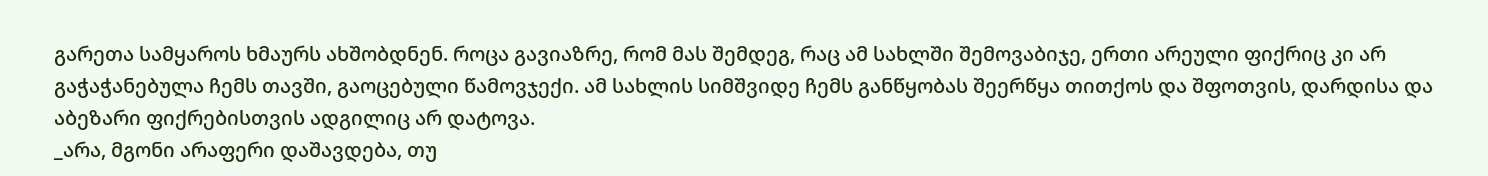გარეთა სამყაროს ხმაურს ახშობდნენ. როცა გავიაზრე, რომ მას შემდეგ, რაც ამ სახლში შემოვაბიჯე, ერთი არეული ფიქრიც კი არ გაჭაჭანებულა ჩემს თავში, გაოცებული წამოვჯექი. ამ სახლის სიმშვიდე ჩემს განწყობას შეერწყა თითქოს და შფოთვის, დარდისა და აბეზარი ფიქრებისთვის ადგილიც არ დატოვა.
_არა, მგონი არაფერი დაშავდება, თუ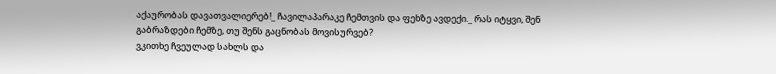აქაურობას დავათვალიერებ!_ ჩავილაპარაკე ჩემთვის და ფეხზე ავდექი._ რას იტყვი, შენ გაბრაზდები ჩემზე, თუ შენს გაცნობას მოვისურვებ?
ვკითხე ჩვეულად სახლს და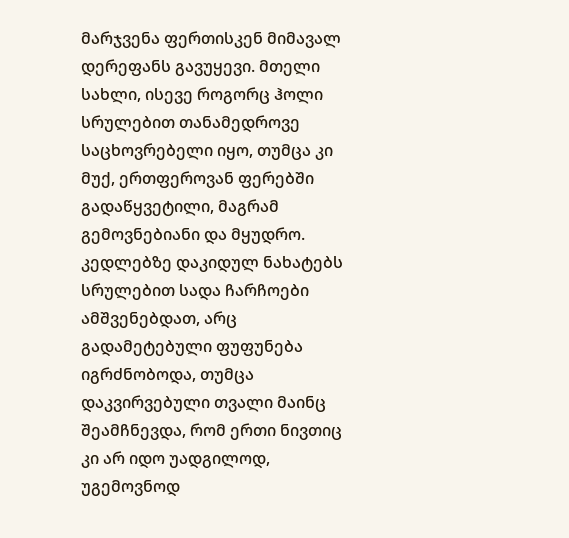მარჯვენა ფერთისკენ მიმავალ დერეფანს გავუყევი. მთელი სახლი, ისევე როგორც ჰოლი სრულებით თანამედროვე საცხოვრებელი იყო, თუმცა კი მუქ, ერთფეროვან ფერებში გადაწყვეტილი, მაგრამ გემოვნებიანი და მყუდრო. კედლებზე დაკიდულ ნახატებს სრულებით სადა ჩარჩოები ამშვენებდათ, არც გადამეტებული ფუფუნება იგრძნობოდა, თუმცა დაკვირვებული თვალი მაინც შეამჩნევდა, რომ ერთი ნივთიც კი არ იდო უადგილოდ, უგემოვნოდ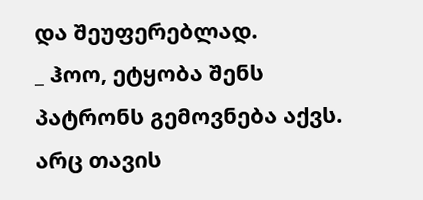და შეუფერებლად.
_ ჰოო, ეტყობა შენს პატრონს გემოვნება აქვს. არც თავის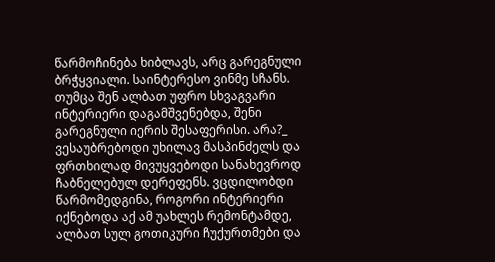წარმოჩინება ხიბლავს, არც გარეგნული ბრჭყვიალი. საინტერესო ვინმე სჩანს. თუმცა შენ ალბათ უფრო სხვაგვარი ინტერიერი დაგამშვენებდა, შენი გარეგნული იერის შესაფერისი. არა?_ ვესაუბრებოდი უხილავ მასპინძელს და ფრთხილად მივუყვებოდი სანახევროდ ჩაბნელებულ დერეფენს. ვცდილობდი წარმომედგინა, როგორი ინტერიერი იქნებოდა აქ ამ უახლეს რემონტამდე, ალბათ სულ გოთიკური ჩუქურთმები და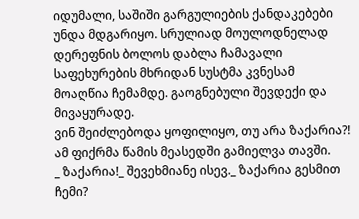იდუმალი, საშიში გარგულიების ქანდაკებები უნდა მდგარიყო. სრულიად მოულოდნელად დერეფნის ბოლოს დაბლა ჩამავალი საფეხურების მხრიდან სუსტმა კვნესამ მოაღწია ჩემამდე. გაოგნებული შევდექი და მივაყურადე.
ვინ შეიძლებოდა ყოფილიყო, თუ არა ზაქარია?! ამ ფიქრმა წამის მეასედში გამიელვა თავში.
_ ზაქარია!_ შევეხმიანე ისევ._ ზაქარია გესმით ჩემი?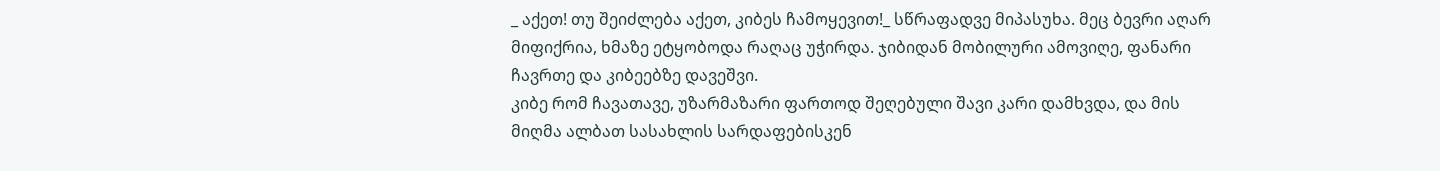_ აქეთ! თუ შეიძლება აქეთ, კიბეს ჩამოყევით!_ სწრაფადვე მიპასუხა. მეც ბევრი აღარ მიფიქრია, ხმაზე ეტყობოდა რაღაც უჭირდა. ჯიბიდან მობილური ამოვიღე, ფანარი ჩავრთე და კიბეებზე დავეშვი.
კიბე რომ ჩავათავე, უზარმაზარი ფართოდ შეღებული შავი კარი დამხვდა, და მის მიღმა ალბათ სასახლის სარდაფებისკენ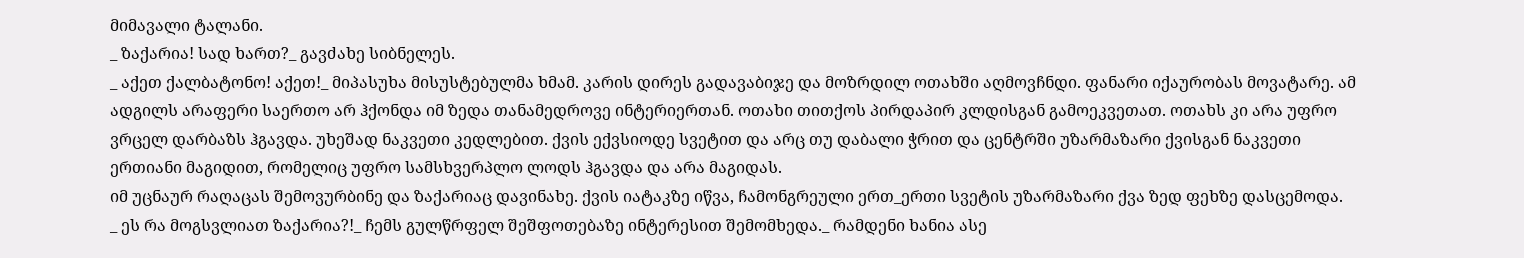მიმავალი ტალანი.
_ ზაქარია! სად ხართ?_ გავძახე სიბნელეს.
_ აქეთ ქალბატონო! აქეთ!_ მიპასუხა მისუსტებულმა ხმამ. კარის დირეს გადავაბიჯე და მოზრდილ ოთახში აღმოვჩნდი. ფანარი იქაურობას მოვატარე. ამ ადგილს არაფერი საერთო არ ჰქონდა იმ ზედა თანამედროვე ინტერიერთან. ოთახი თითქოს პირდაპირ კლდისგან გამოეკვეთათ. ოთახს კი არა უფრო ვრცელ დარბაზს ჰგავდა. უხეშად ნაკვეთი კედლებით. ქვის ექვსიოდე სვეტით და არც თუ დაბალი ჭრით და ცენტრში უზარმაზარი ქვისგან ნაკვეთი ერთიანი მაგიდით, რომელიც უფრო სამსხვერპლო ლოდს ჰგავდა და არა მაგიდას.
იმ უცნაურ რაღაცას შემოვურბინე და ზაქარიაც დავინახე. ქვის იატაკზე იწვა, ჩამონგრეული ერთ_ერთი სვეტის უზარმაზარი ქვა ზედ ფეხზე დასცემოდა.
_ ეს რა მოგსვლიათ ზაქარია?!_ ჩემს გულწრფელ შეშფოთებაზე ინტერესით შემომხედა._ რამდენი ხანია ასე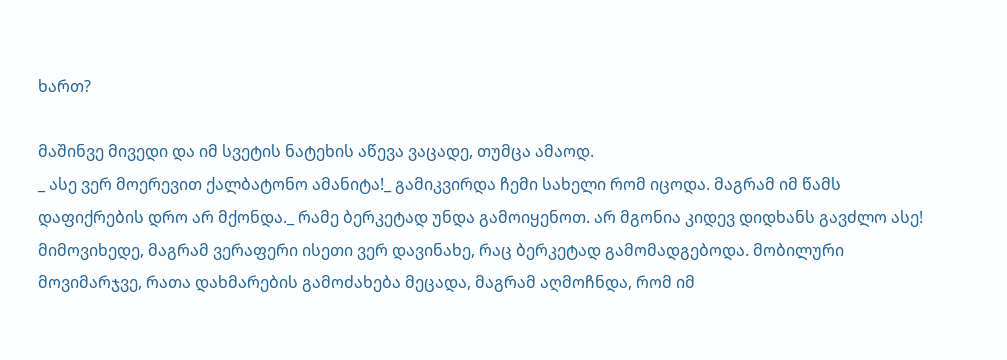ხართ?

მაშინვე მივედი და იმ სვეტის ნატეხის აწევა ვაცადე, თუმცა ამაოდ.
_ ასე ვერ მოერევით ქალბატონო ამანიტა!_ გამიკვირდა ჩემი სახელი რომ იცოდა. მაგრამ იმ წამს დაფიქრების დრო არ მქონდა._ რამე ბერკეტად უნდა გამოიყენოთ. არ მგონია კიდევ დიდხანს გავძლო ასე!
მიმოვიხედე, მაგრამ ვერაფერი ისეთი ვერ დავინახე, რაც ბერკეტად გამომადგებოდა. მობილური მოვიმარჯვე, რათა დახმარების გამოძახება მეცადა, მაგრამ აღმოჩნდა, რომ იმ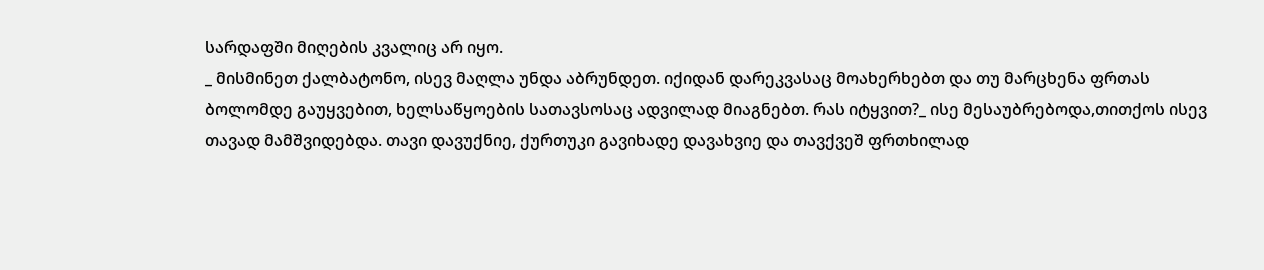სარდაფში მიღების კვალიც არ იყო.
_ მისმინეთ ქალბატონო, ისევ მაღლა უნდა აბრუნდეთ. იქიდან დარეკვასაც მოახერხებთ და თუ მარცხენა ფრთას ბოლომდე გაუყვებით, ხელსაწყოების სათავსოსაც ადვილად მიაგნებთ. რას იტყვით?_ ისე მესაუბრებოდა,თითქოს ისევ თავად მამშვიდებდა. თავი დავუქნიე, ქურთუკი გავიხადე დავახვიე და თავქვეშ ფრთხილად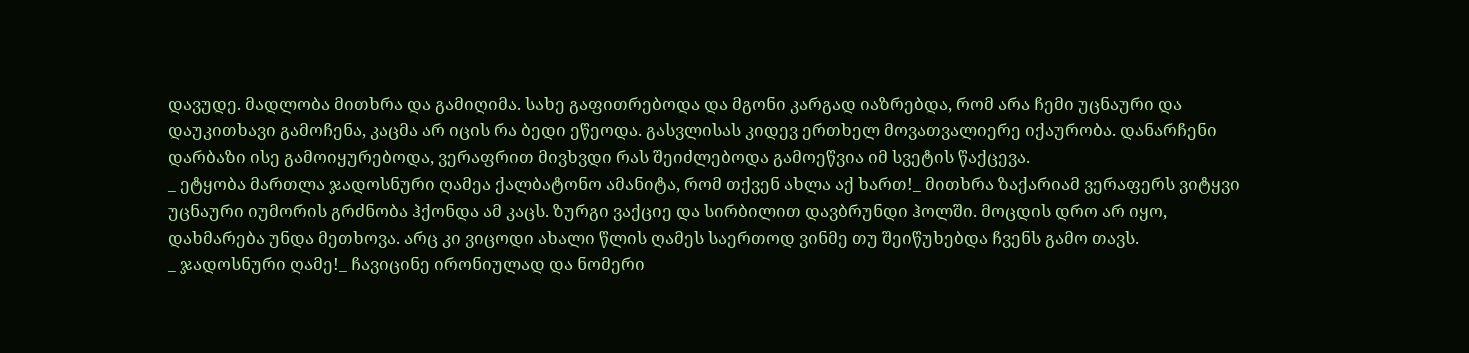დავუდე. მადლობა მითხრა და გამიღიმა. სახე გაფითრებოდა და მგონი კარგად იაზრებდა, რომ არა ჩემი უცნაური და დაუკითხავი გამოჩენა, კაცმა არ იცის რა ბედი ეწეოდა. გასვლისას კიდევ ერთხელ მოვათვალიერე იქაურობა. დანარჩენი დარბაზი ისე გამოიყურებოდა, ვერაფრით მივხვდი რას შეიძლებოდა გამოეწვია იმ სვეტის წაქცევა.
_ ეტყობა მართლა ჯადოსნური ღამეა ქალბატონო ამანიტა, რომ თქვენ ახლა აქ ხართ!_ მითხრა ზაქარიამ ვერაფერს ვიტყვი უცნაური იუმორის გრძნობა ჰქონდა ამ კაცს. ზურგი ვაქციე და სირბილით დავბრუნდი ჰოლში. მოცდის დრო არ იყო, დახმარება უნდა მეთხოვა. არც კი ვიცოდი ახალი წლის ღამეს საერთოდ ვინმე თუ შეიწუხებდა ჩვენს გამო თავს.
_ ჯადოსნური ღამე!_ ჩავიცინე ირონიულად და ნომერი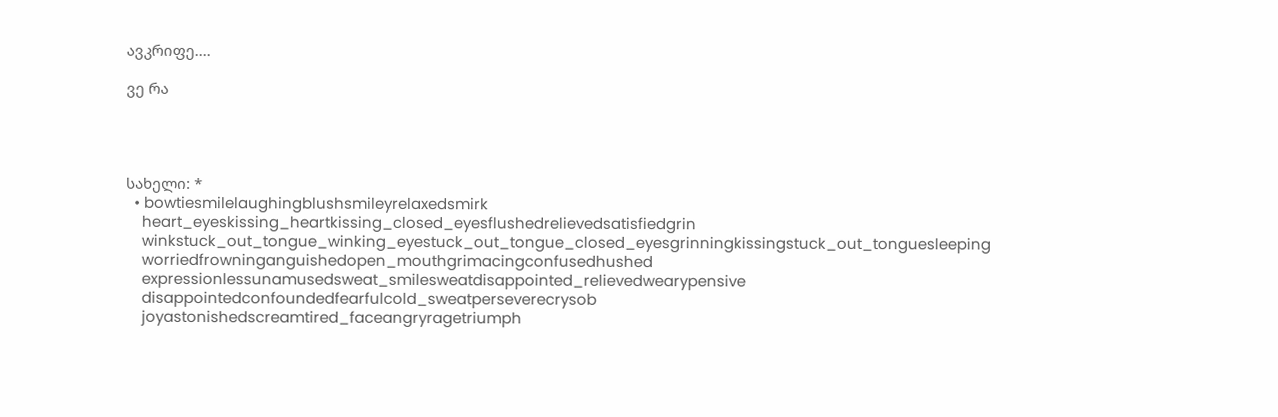ავკრიფე....

ვე რა




სახელი: *
  • bowtiesmilelaughingblushsmileyrelaxedsmirk
    heart_eyeskissing_heartkissing_closed_eyesflushedrelievedsatisfiedgrin
    winkstuck_out_tongue_winking_eyestuck_out_tongue_closed_eyesgrinningkissingstuck_out_tonguesleeping
    worriedfrowninganguishedopen_mouthgrimacingconfusedhushed
    expressionlessunamusedsweat_smilesweatdisappointed_relievedwearypensive
    disappointedconfoundedfearfulcold_sweatperseverecrysob
    joyastonishedscreamtired_faceangryragetriumph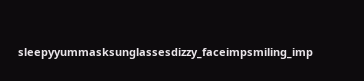sleepyyummasksunglassesdizzy_faceimpsmiling_imp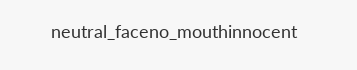neutral_faceno_mouthinnocent